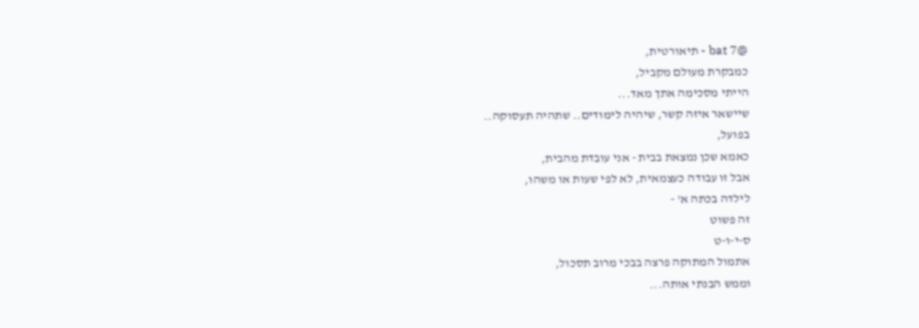@bat 7 - תיאורטית,
כמבקרת מעולם מקביל,
הייתי מסכימה אתך מאד...
שיישאר איזה קשר, שיהיה לימודים.. שתהיה תעסוקה..
בפועל,
כאמא שכן נמצאת בבית - אני עובדת מהבית,
אבל זו עבודה כעצמאית, לא לפי שעות או משהו,
לילדה בכתה א' -
זה פשוט
ס-י-ו-ט
אתמול המתוקה פרצה בבכי מרוב תסכול,
וממש הבנתי אותה...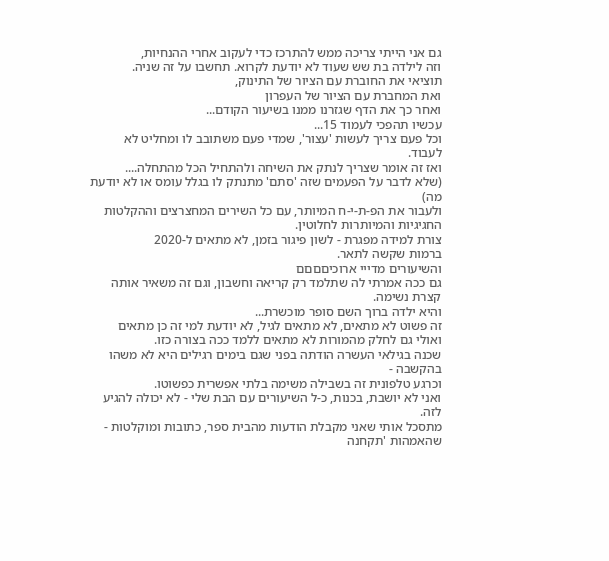גם אני הייתי צריכה ממש להתרכז כדי לעקוב אחרי ההנחיות,
וזה לילדה בת שש שעוד לא יודעת לקרוא. תחשבו על זה שניה.
תוציאי את החוברת עם הציור של התינוק,
ואת המחברת עם הציור של העפרון
ואחר כך את הדף שגזרנו ממנו בשיעור הקודם...
עכשיו תהפכי לעמוד 15...
וכל פעם צריך לעשות 'עצור', שמדי פעם משתובב לו ומחליט לא לעבוד.
ואז זה אומר שצריך לנתק את השיחה ולהתחיל הכל מהתחלה....
(שלא לדבר על הפעמים שזה 'סתם' מתנתק לו בגלל עומס או לא יודעת מה)
ולעבור את הפ-ת-י-ח המיותר, עם כל השירים המחצרצים וההקלטות החגיגיות והמיותרות לחלוטין.
צורת למידה מפגרת - לשון פיגור בזמן, לא מתאים ל-2020
ברמות שקשה לתאר.
והשיעורים מדייי ארוכיםםםם
גם ככה אמרתי לה שתלמד רק קריאה וחשבון, וגם זה משאיר אותה קצרת נשימה.
והיא ילדה ברוך השם סופר מוכשרת...
זה פשוט לא מתאים, לא מתאים לגיל, לא יודעת למי זה כן מתאים
ואולי גם לחלק מהמורות לא מתאים ללמד ככה בצורה כזו.
שכנה בגילאי העשרה הודתה בפני שגם בימים רגילים היא לא משהו בהקשבה -
וכרגע טלפונית זה בשבילה משימה בלתי אפשרית כפשוטו.
ואני לא יושבת, בכנות, כ-ל השיעורים עם הבת שלי - לא יכולה להגיע לזה.
מתסכל אותי שאני מקבלת הודעות מהבית ספר, כתובות ומוקלטות -
שהאמהות 'תקחנה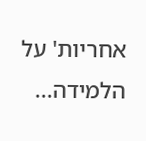אחריות' על הלמידה...